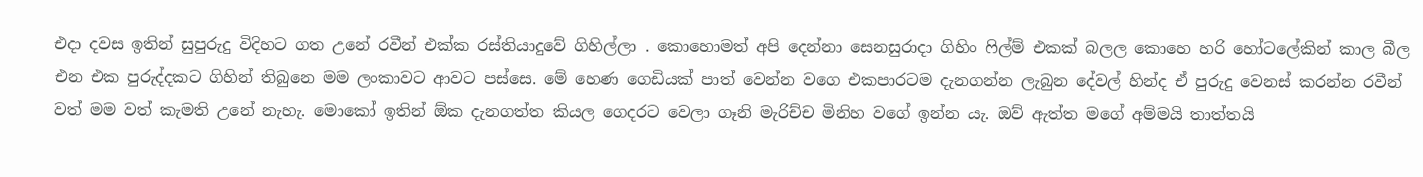එදා දවස ඉතින් සුපුරුදු විදිහට ගත උනේ රවීන් එක්ක රස්තියාදුවේ ගිහිල්ලා . කොහොමත් අපි දෙන්නා සෙනසුරාදා ගිහිං ෆිල්ම් එකක් බලල කොහෙ හරි හෝටලේකින් කාල බීල එන එක පුරුද්දකට ගිහින් තිබුනෙ මම ලංකාවට ආවට පස්සෙ. මේ හෙණ ගෙඩියක් පාත් වෙන්න වගෙ එකපාරටම දැනගන්න ලැබුන දේවල් හින්ද ඒ පුරුදු වෙනස් කරන්න රවීන් වත් මම වත් කැමති උනේ නැහැ. මොකෝ ඉතින් ඕක දැනගත්ත කියල ගෙදරට වෙලා ගෑනි මැරිච්ච මිනිහ වගේ ඉන්න යැ. ඔව් ඇත්ත මගේ අම්මයි තාත්තයි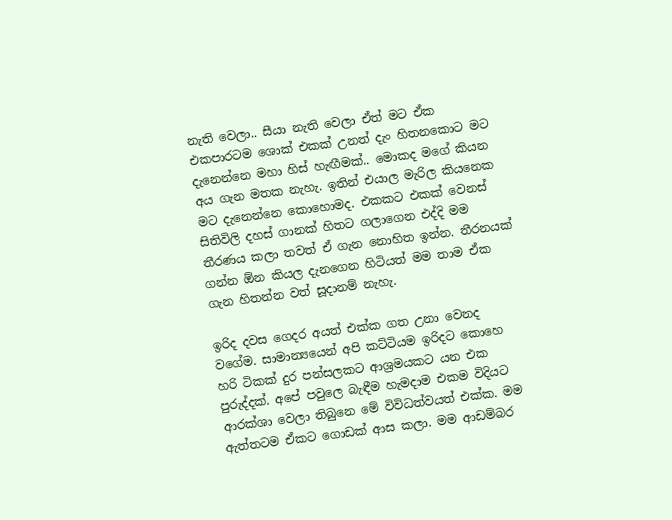නැති වෙලා.. සීයා නැති වෙලා ඒත් මට ඒක එකපාරටම ශොක් එකක් උනත් දැං හිතනකොට මට දැනෙන්නෙ මහා හිස් හැඟීමක්.. මොකද මගේ කියන අය ගැන මතක නැහැ. ඉතින් එයාල මැරිල කියනෙක මට දැනෙන්නෙ කොහොමද. එකකට එකක් වෙනස් සිතිවිලි දහස් ගානක් හිතට ගලාගෙන එද්දි මම තීරණය කලා තවත් ඒ ගැන නොහිත ඉන්න. තීරනයක් ගන්න ඕන කියල දැනගෙන හිටියත් මම තාම ඒක ගැන හිතන්න වත් සූදානම් නැහැ.

ඉරිද දවස ගෙදර අයත් එක්ක ගත උනා වෙනද වගේම. සාමාන්‍යයෙන් අපි කට්ටියම ඉරිදට කොහෙ හරි ටිකක් දුර පන්සලකට ආශ්‍රමයකට යන එක පුරුද්දක්. අපේ පවුලෙ බැඳීම හැමදාම එකම විදියට ආරක්ශා වෙලා තිබුනෙ මේ විවිධත්වයත් එක්ක. මම ඇත්තටම ඒකට ගොඩක් ආස කලා. මම ආඩම්බර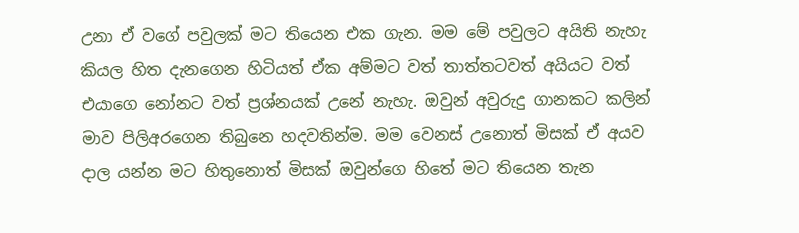උනා ඒ වගේ පවුලක් මට තියෙන එක ගැන. මම මේ පවුලට අයිති නැහැ කියල හිත දැනගෙන හිටියත් ඒක අම්මට වත් තාත්තටවත් අයියට වත් එයාගෙ නෝනට වත් ප්‍රශ්නයක් උනේ නැහැ. ඔවුන් අවුරුදු ගානකට කලින් මාව පිලිඅරගෙන තිබුනෙ හදවතින්ම. මම වෙනස් උනොත් මිසක් ඒ අයව දාල යන්න මට හිතුනොත් මිසක් ඔවුන්ගෙ හිතේ මට තියෙන තැන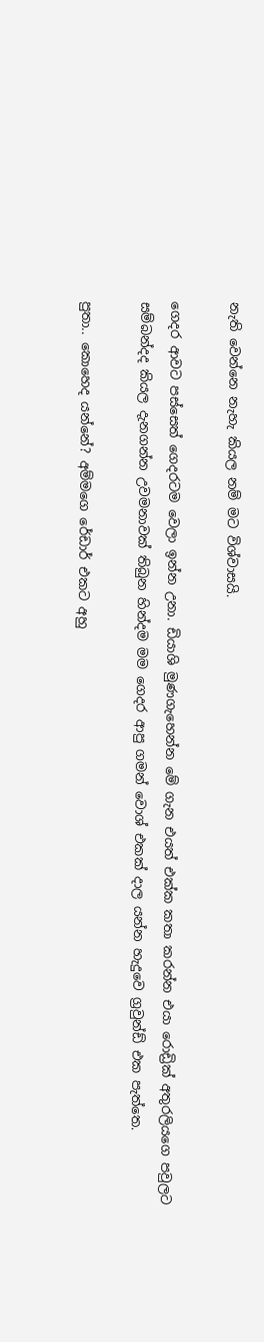නැති වෙන්නෙ නැහැ කියල නම් මට විශ්වාසයි.

ගෙදර ආවට පස්සෙත් ගෙදරටම වෙලා ඉන්න උනා. ඩියාශි මුණගැහෙන්න මේ ගැන එයත් එක්ක කතා කරන්න එයා රොඩ්‍රික් අතුරලියගෙ පවුලට සම්බන්දද කියල දැනගන්න උවමනාවක් තිබුන හින්දම මම ගෙදර ආපු ගමන් වොශ් එකක් දාල යන්න හැදුවෙ ග්‍රවුන්ඩ් එක පැත්තෙ.

පුතා.. කොහෙද යන්නේ? අම්මගෙ රේඩාර් එකට අහු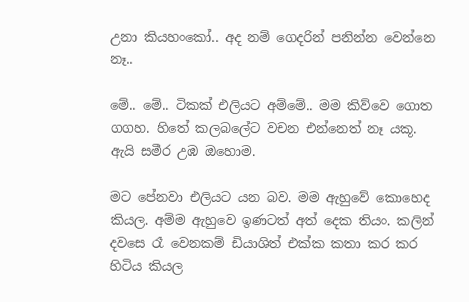උනා කියහංකෝ.. අද නම් ගෙදරින් පනින්න වෙන්නෙ නෑ..

මේ.. මේ.. ටිකක් එලියට අම්මේ.. මම කිව්වෙ ගොත ගගහ. හිතේ කලබලේට වචන එන්නෙත් නෑ යකූ. ඇයි සමීර උඹ ඔහොම.

මට පේනවා එලියට යන බව. මම ඇහුවේ කොහෙද කියල. අම්ම ඇහුවෙ ඉණටත් අත් දෙක තියං. කලින් දවසෙ රෑ වෙනකම් ඩියාශිත් එක්ක කතා කර කර හිටිය කියල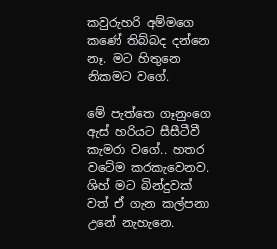කවුරුහරි අම්මගෙ කණේ තිබ්බද දන්නෙ නෑ. මට හිතුනෙ නිකමට වගේ.

මේ පැත්තෙ ගෑනුංගෙ ඇස් හරියට සීසීටීවී කැමරා වගේ.. හතර වටේම කරකැවෙනව. ශිහ් මට බින්දුවක් වත් ඒ ගැන කල්පනා උනේ නැහැනෙ.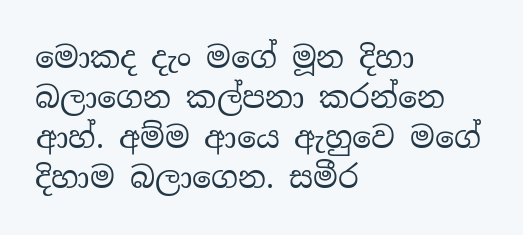මොකද දැං මගේ මූන දිහා බලාගෙන කල්පනා කරන්නෙ ආහ්. අම්ම ආයෙ ඇහුවෙ මගේ දිහාම බලාගෙන. සමීර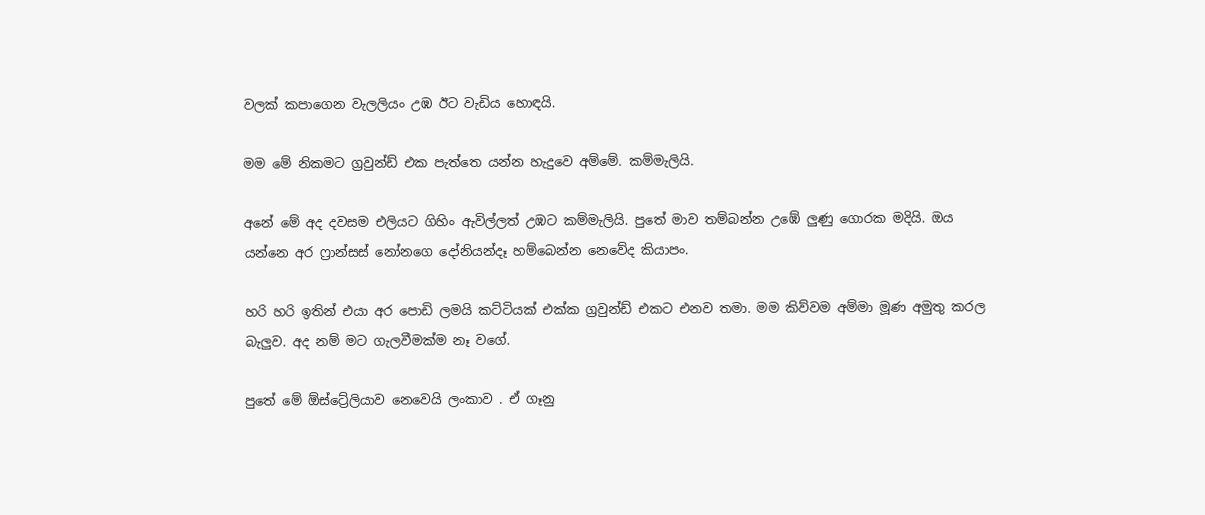වලක් කපාගෙන වැලලියං උඹ ඊට වැඩිය හොඳයි.

මම මේ නිකමට ග්‍රවුන්ඩ් එක පැත්තෙ යන්න හැදුවෙ අම්මේ. කම්මැලියි.

අනේ මේ අද දවසම එලියට ගිහිං ඇවිල්ලත් උඹට කම්මැලියි. පුතේ මාව තම්බන්න උඹේ ලුණු ගොරක මදියි. ඔය යන්නෙ අර ෆ්‍රාන්සස් නෝනගෙ දෝනියන්දෑ හම්බෙන්න නෙවේද කියාපං.

හරි හරි ඉතින් එයා අර පොඩි ලමයි කට්ටියක් එක්ක ග්‍රවුන්ඩ් එකට එනව තමා. මම කිව්වම අම්මා මූණ අමුතු කරල බැලුව. අද නම් මට ගැලවීමක්ම නෑ වගේ.

පුතේ මේ ඕස්ට්‍රේලියාව නෙවෙයි ලංකාව . ඒ ගෑනු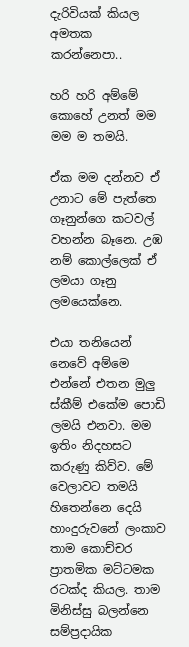දැරිවියක් කියල අමතක කරන්නෙපා..

හරි හරි අම්මේ කොහේ උනත් මම මම ම තමයි.

ඒක මම දන්නව ඒ උනාට මේ පැත්තෙ ගෑනුන්ගෙ කටවල් වහන්න බෑනෙ. උඹ නම් කොල්ලෙක් ඒ ලමයා ගෑනු ලමයෙක්නෙ.

එයා තනියෙන් නෙවේ අම්මෙ එන්නේ එතන මුලු ස්කීම් එකේම පොඩි ලමයි එනවා. මම ඉතිං නිදහසට කරුණු කිව්ව. මේ වෙලාවට තමයි හිතෙන්නෙ දෙයි හාංදුරුවනේ ලංකාව තාම කොච්චර ප්‍රාතමික මට්ටමක රටක්ද කියල. තාම මිනිස්සු බලන්නෙ සම්ප්‍රදායික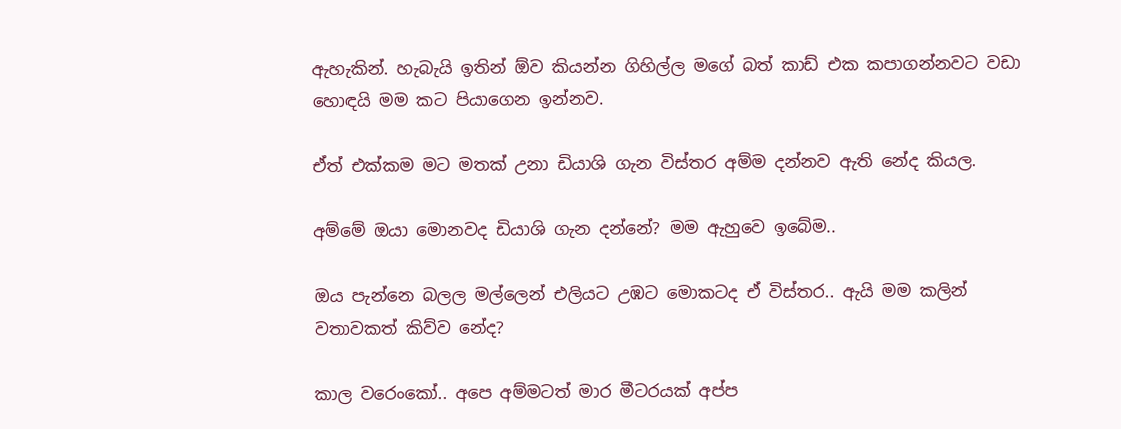ඇහැකින්. හැබැයි ඉතින් ඕව කියන්න ගිහිල්ල මගේ බත් කාඩ් එක කපාගන්නවට වඩා හොඳයි මම කට පියාගෙන ඉන්නව.

ඒත් එක්කම මට මතක් උනා ඩියාශි ගැන විස්තර අම්ම දන්නව ඇති නේද කියල.

අම්මේ ඔයා මොනවද ඩියාශි ගැන දන්නේ? මම ඇහුවෙ ඉබේම..

ඔය පැන්නෙ බලල මල්ලෙන් එලියට උඹට මොකටද ඒ විස්තර.. ඇයි මම කලින් වතාවකත් කිව්ව නේද?

කාල වරෙංකෝ.. අපෙ අම්මටත් මාර මීටරයක් අප්ප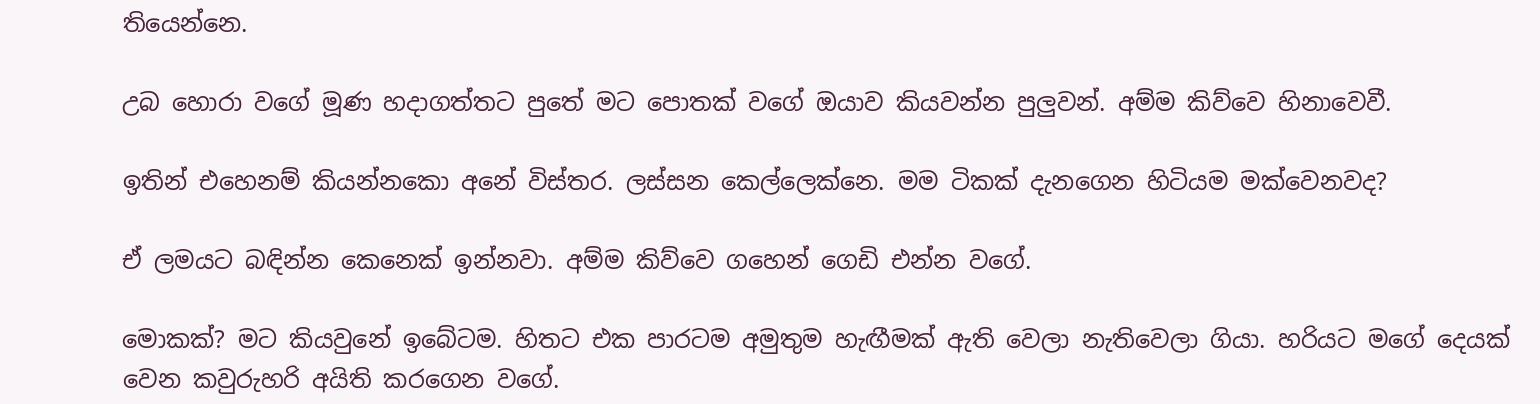තියෙන්නෙ.

උබ හොරා වගේ මූණ හදාගත්තට පුතේ මට පොතක් වගේ ඔයාව කියවන්න පුලුවන්. අම්ම කිව්වෙ හිනාවෙවී.

ඉතින් එහෙනම් කියන්නකො අනේ විස්තර. ලස්සන කෙල්ලෙක්නෙ. මම ටිකක් දැනගෙන හිටියම මක්වෙනවද?

ඒ ලමයට බඳින්න කෙනෙක් ඉන්නවා. අම්ම කිව්වෙ ගහෙන් ගෙඩි එන්න වගේ.

මොකක්? මට කියවුනේ ඉබේටම. හිතට එක පාරටම අමුතුම හැඟීමක් ඇති වෙලා නැතිවෙලා ගියා. හරියට මගේ දෙයක් වෙන කවුරුහරි අයිති කරගෙන වගේ.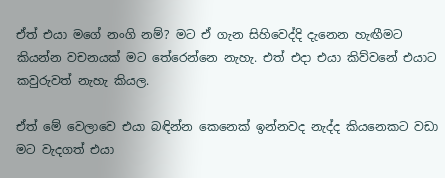ඒත් එයා මගේ නංගි නම්? මට ඒ ගැන සිහිවෙද්දි දැනෙන හැඟීමට කියන්න වචනයක් මට තේරෙන්නෙ නැහැ. එත් එදා එයා කිව්වනේ එයාට කවුරුවත් නැහැ කියල.

ඒත් මේ වෙලාවෙ එයා බඳින්න කෙනෙක් ඉන්නවද නැද්ද කියනෙකට වඩා මට වැදගත් එයා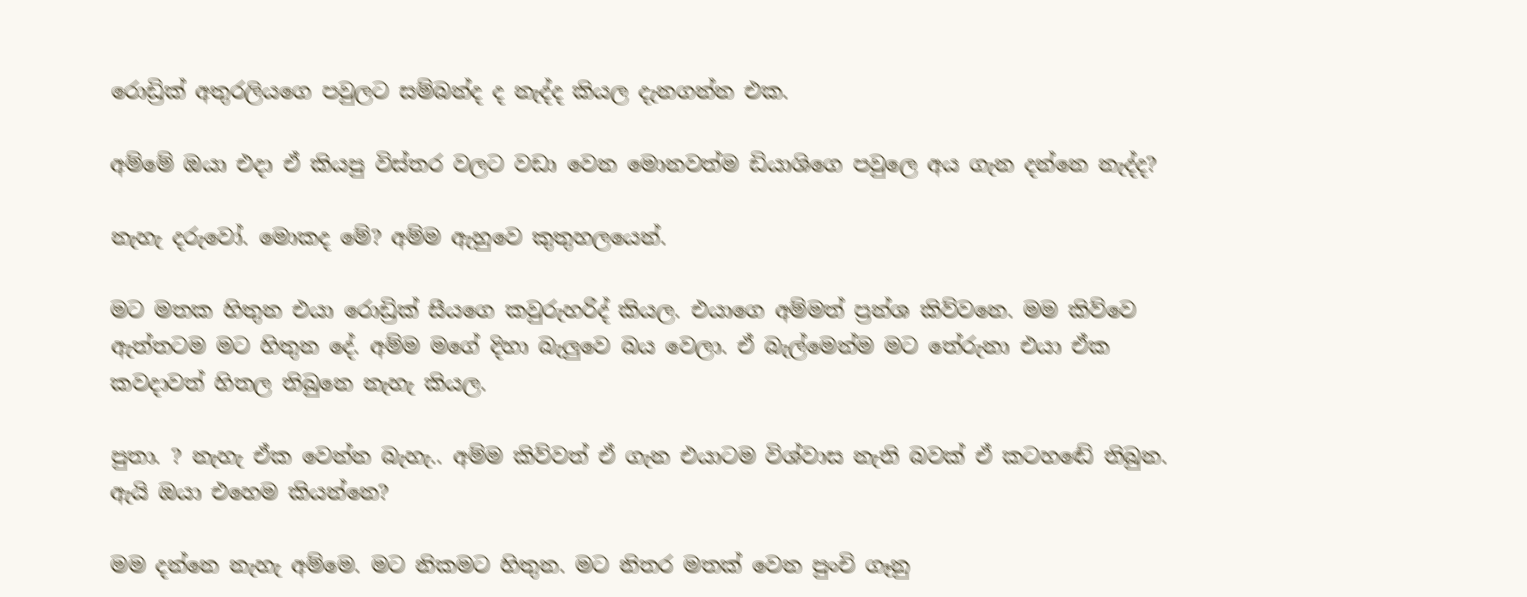රොඩ්‍රික් අතුරලියගෙ පවුලට සම්බන්ද ද නැද්ද කියල දැනගන්න එක.

අම්මේ ඔයා එදා ඒ කියපු විස්තර වලට වඩා වෙන මොනවත්ම ඩියාශිගෙ පවුලෙ අය ගැන දන්නෙ නැද්ද?

නැහැ දරුවෝ. මොකද මේ? අම්ම ඇහුවෙ කුතුහලයෙන්.

මට මතක හිතුන එයා රොඩ්‍රික් සීයගෙ කවුරුහරිද් කියල. එයාගෙ අම්මත් ප්‍රන්ශ කිව්වනෙ. මම කිව්වෙ ඇත්තටම මට හිතුන දේ. අම්ම මගේ දිහා බැලුවෙ බය වෙලා. ඒ බැල්මෙන්ම මට තේරුනා එයා ඒක කවදාවත් හිතල තිබුනෙ නැහැ කියල.

පුතා. ? නැහැ ඒක වෙන්න බැහැ.. අම්ම කිව්වත් ඒ ගැන එයාටම විශ්වාස නැති බවක් ඒ කටහඬේ තිබුන. ඇයි ඔයා එහෙම කියන්නෙ?

මම දන්නෙ නැහැ අම්මෙ. මට නිකමට හිතුන. මට නිතර මතක් වෙන පුංචි ගෑනු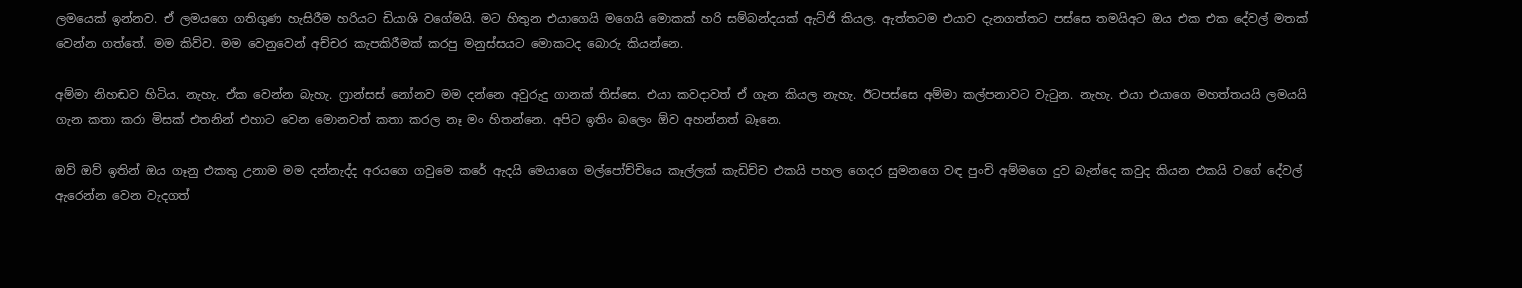ලමයෙක් ඉන්නව. ඒ ලමයගෙ ගතිගුණ හැසිරීම හරියට ඩියාශි වගේමයි. මට හිතුන එයාගෙයි මගෙයි මොකක් හරි සම්බන්දයක් ඇට්ජි කියල. ඇත්තටම එයාව දැනගත්තට පස්සෙ තමයිඅට ඔය එක එක දේවල් මතක් වෙන්න ගත්තේ. මම කිව්ව. මම වෙනුවෙන් අච්චර කැපකිරීමක් කරපු මනුස්සයට මොකටද බොරු කියන්නෙ.

අම්මා නිහඬව හිටිය. නැහැ. ඒක වෙන්න බැහැ. ෆ්‍රාන්සස් නෝනව මම දන්නෙ අවුරුදු ගානක් තිස්සෙ. එයා කවදාවත් ඒ ගැන කියල නැහැ. ඊටපස්සෙ අම්මා කල්පනාවට වැටුන. නැහැ. එයා එයාගෙ මහත්තයයි ලමයයි ගැන කතා කරා මිසක් එතනින් එහාට වෙන මොනවත් කතා කරල නෑ මං හිතන්නෙ. අපිට ඉතිං බලෙං ඕව අහන්නත් බෑනෙ.

ඔව් ඔව් ඉතින් ඔය ගෑනු එකතු උනාම මම දන්නැද්ද අරයගෙ ගවුමෙ කරේ ඇදයි මෙයාගෙ මල්පෝච්චියෙ කෑල්ලක් කැඩිච්ච එකයි පහල ගෙදර සුමනගෙ වඳ පුංචි අම්මගෙ දුව බැන්දෙ කවුද කියන එකයි වගේ දේවල් ඇරෙන්න වෙන වැදගත්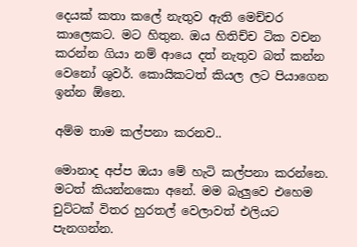දෙයක් කතා කලේ නැතුව ඇති මෙච්චර කාලෙකට. මට හිතුන. ඔය හිතිච්ච ටික වචන කරන්න ගියා නම් ආයෙ දත් නැතුව බත් කන්න වෙනෝ ශුවර්. කොයිකටත් කියල ලට පියාගෙන ඉන්න ඕනෙ.

අම්ම තාම කල්පනා කරනව..

මොනාද අප්ප ඔයා මේ හැටි කල්පනා කරන්නෙ. මටත් කියන්නකො අනේ. මම බැලුවෙ එහෙම චුට්ටක් විතර හුරතල් වෙලාවත් එලියට පැනගන්න.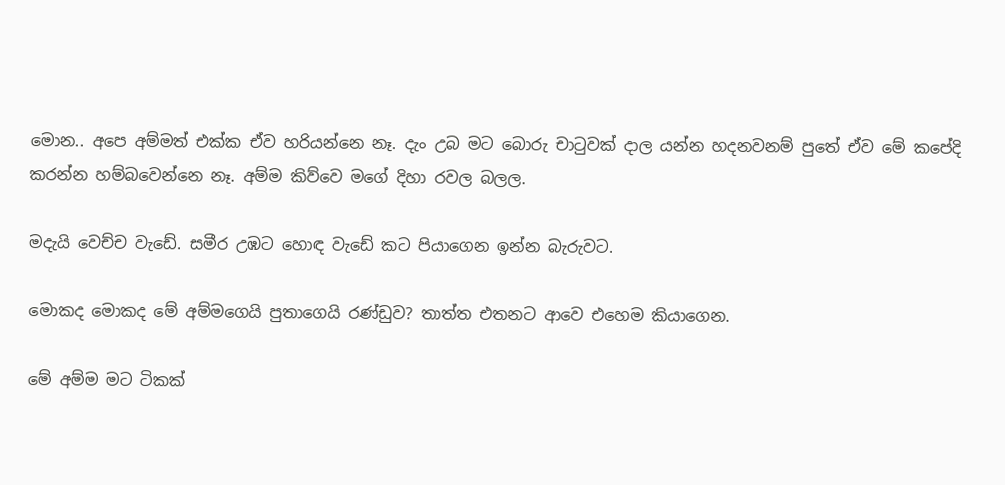මොන.. අපෙ අම්මත් එක්ක ඒව හරියන්නෙ නෑ. දැං උබ මට බොරු චාටුවක් දාල යන්න හදනවනම් පුතේ ඒව මේ කපේදි කරන්න හම්බවෙන්නෙ නෑ. අම්ම කිව්වෙ මගේ දිහා රවල බලල.

මදැයි වෙච්ච වැඩේ. සමීර උඹට හොඳ වැඩේ කට පියාගෙන ඉන්න බැරුවට.

මොකද මොකද මේ අම්මගෙයි පුතාගෙයි රණ්ඩුව? තාත්ත එතනට ආවෙ එහෙම කියාගෙන.

මේ අම්ම මට ටිකක්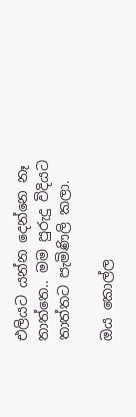එලියට යන්න දෙන්නෙ නෑ තාත්තෙ.. මම පුරුදු විදියට තාත්තට පැමිණිලි කලා.

ඔය කොල්ල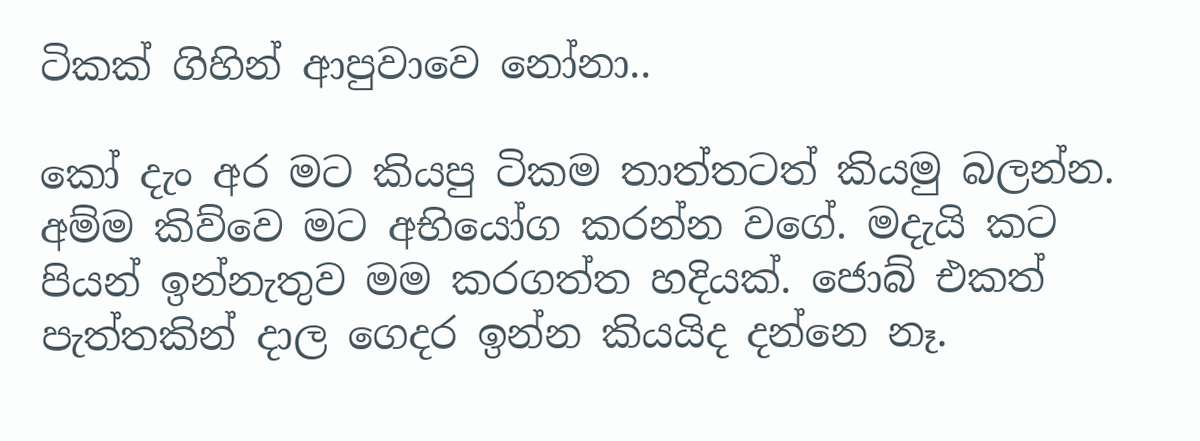ටිකක් ගිහින් ආපුවාවෙ නෝනා..

කෝ දැං අර මට කියපු ටිකම තාත්තටත් කියමු බලන්න. අම්ම කිව්වෙ මට අභියෝග කරන්න වගේ. මදැයි කට පියන් ඉන්නැතුව මම කරගත්ත හදියක්. ජොබ් එකත් පැත්තකින් දාල ගෙදර ඉන්න කියයිද දන්නෙ නෑ.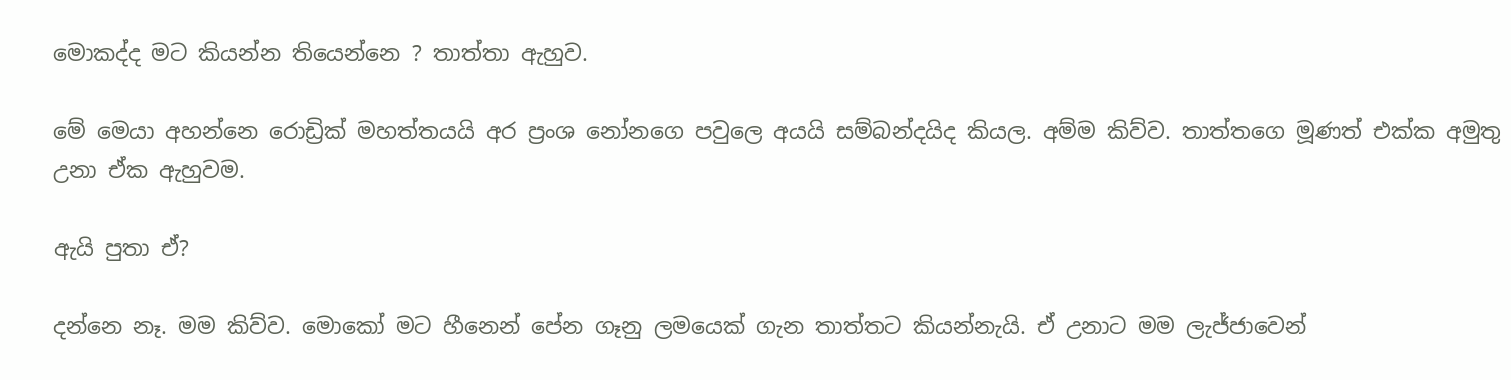මොකද්ද මට කියන්න තියෙන්නෙ ? තාත්තා ඇහුව.

මේ මෙයා අහන්නෙ රොඩ්‍රික් මහත්තයයි අර ප්‍රංශ නෝනගෙ පවුලෙ අයයි සම්බන්දයිද කියල. අම්ම කිව්ව. තාත්තගෙ මූණත් එක්ක අමුතු උනා ඒක ඇහුවම.

ඇයි පුතා ඒ?

දන්නෙ නෑ. මම කිව්ව. මොකෝ මට හීනෙන් පේන ගෑනු ලමයෙක් ගැන තාත්තට කියන්නැයි. ඒ උනාට මම ලැජ්ජාවෙන්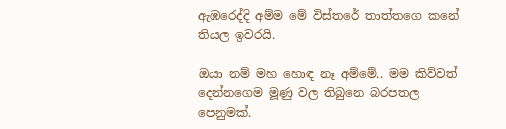ඇඹරෙද්දි අම්ම මේ විස්තරේ තාත්තගෙ කනේ තියල ඉවරයි.

ඔයා නම් මහ හොඳ නෑ අම්මේ.. මම කිව්වත් දෙන්නගෙම මූණු වල තිබුනෙ බරපතල පෙනුමක්.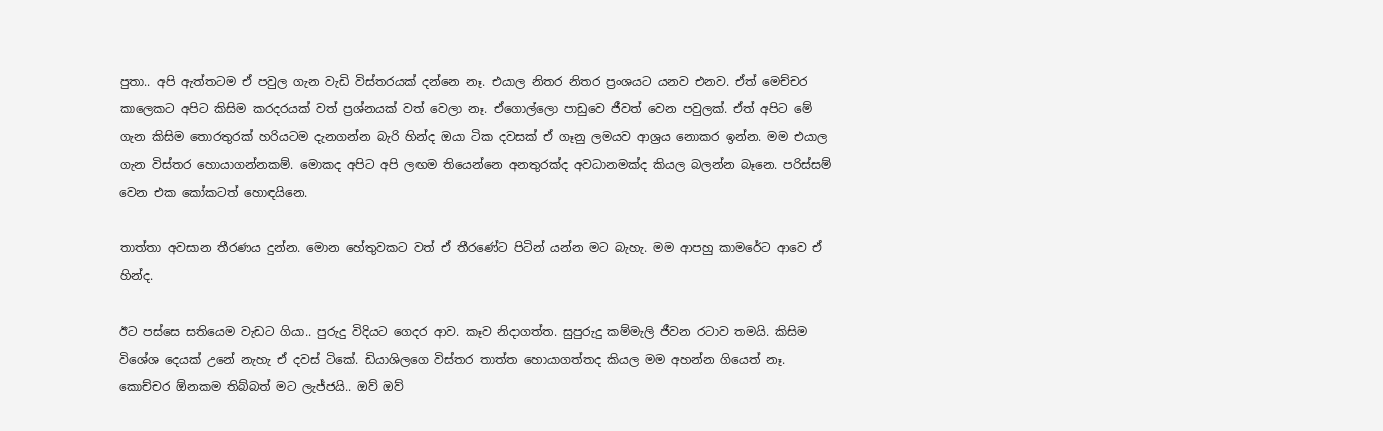පුතා.. අපි ඇත්තටම ඒ පවුල ගැන වැඩි විස්තරයක් දන්නෙ නෑ. එයාල නිතර නිතර ප්‍රංශයට යනව එනව. ඒත් මෙච්චර කාලෙකට අපිට කිසිම කරදරයක් වත් ප්‍රශ්නයක් වත් වෙලා නෑ. ඒගොල්ලො පාඩුවෙ ජීවත් වෙන පවුලක්. ඒත් අපිට මේ ගැන කිසිම තොරතුරක් හරියටම දැනගන්න බැරි හින්ද ඔයා ටික දවසක් ඒ ගෑනු ලමයව ආශ්‍රය නොකර ඉන්න. මම එයාල ගැන විස්තර හොයාගන්නකම්. මොකද අපිට අපි ලඟම තියෙන්නෙ අනතුරක්ද අවධානමක්ද කියල බලන්න බෑනෙ. පරිස්සම් වෙන එක කෝකටත් හොඳයිනෙ.

තාත්තා අවසාන තීරණය දුන්න. මොන හේතුවකට වත් ඒ තීරණේට පිටින් යන්න මට බැහැ. මම ආපහු කාමරේට ආවෙ ඒ හින්ද.

ඊට පස්සෙ සතියෙම වැඩට ගියා.. පුරුදු විදියට ගෙදර ආව. කෑව නිදාගත්ත. සුපුරුදු කම්මැලි ජීවන රටාව තමයි. කිසිම විශේශ දෙයක් උනේ නැහැ ඒ දවස් ටිකේ. ඩියාශිලගෙ විස්තර තාත්ත හොයාගත්තද කියල මම අහන්න ගියෙත් නෑ. කොච්චර ඕනකම තිබ්බත් මට ලැජ්ජයි.. ඔව් ඔව්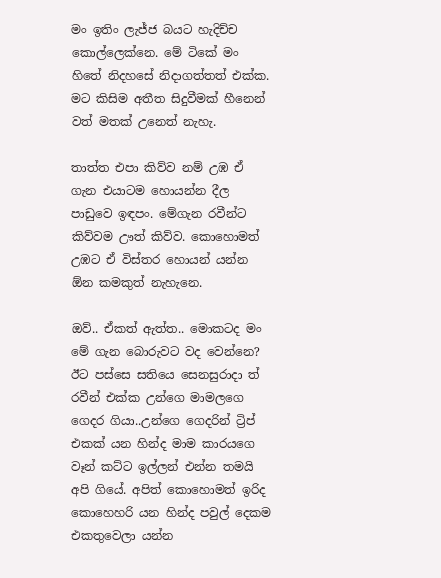මං ඉතිං ලැජ්ජ බයට හැදිච්ච කොල්ලෙක්නෙ. මේ ටිකේ මං හිතේ නිදහසේ නිදාගත්තත් එක්ක. මට කිසිම අතීත සිදුවීමක් හීනෙන් වත් මතක් උනෙත් නැහැ.

තාත්ත එපා කිව්ව නම් උඹ ඒ ගැන එයාටම හොයන්න දීල පාඩුවෙ ඉඳපං. මේගැන රවීන්ට කිව්වම ඌත් කිව්ව. කොහොමත් උඹට ඒ විස්තර හොයන් යන්න ඕන කමකුත් නැහැනෙ.

ඔව්.. ඒකත් ඇත්ත.. මොකටද මං මේ ගැන බොරුවට වද වෙන්නෙ? ඊට පස්සෙ සතියෙ සෙනසුරාදා ත් රවීන් එක්ක උන්ගෙ මාමලගෙ ගෙදර ගියා..උන්ගෙ ගෙදරින් ට්‍රිප් එකක් යන හින්ද මාම කාරයගෙ වෑන් කට්ට ඉල්ලන් එන්න තමයි අපි ගියේ. අපිත් කොහොමත් ඉරිද කොහෙහරි යන හින්ද පවුල් දෙකම එකතුවෙලා යන්න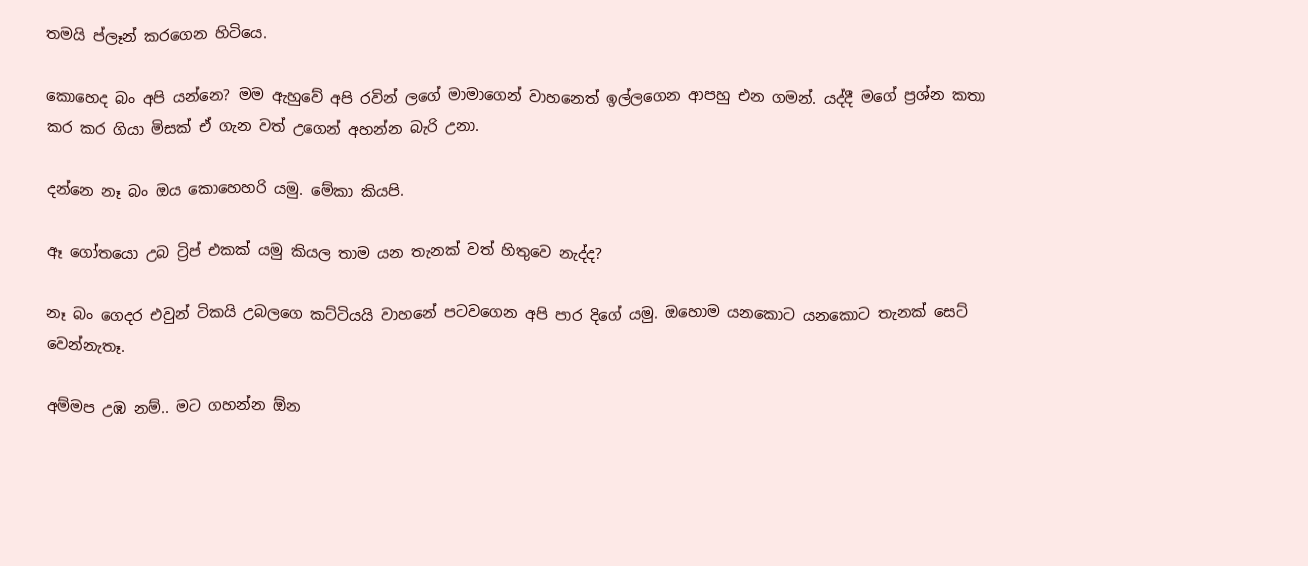තමයි ප්ලෑන් කරගෙන හිටියෙ.

කොහෙද බං අපි යන්නෙ? මම ඇහුවේ අපි රවින් ලගේ මාමාගෙන් වාහනෙත් ඉල්ලගෙන ආපහු එන ගමන්. යද්දී මගේ ප්‍රශ්න කතා කර කර ගියා මිසක් ඒ ගැන වත් උගෙන් අහන්න බැරි උනා.

දන්නෙ නෑ බං ඔය කොහෙහරි යමු. මේකා කියපි.

ඈ ගෝතයො උබ ට්‍රිප් එකක් යමු කියල තාම යන තැනක් වත් හිතුවෙ නැද්ද?

නෑ බං ගෙදර එවුන් ටිකයි උබලගෙ කට්ටියයි වාහනේ පටවගෙන අපි පාර දිගේ යමු. ඔහොම යනකොට යනකොට තැනක් සෙට් වෙන්නැතෑ.

අම්මප උඹ නම්.. මට ගහන්න ඕන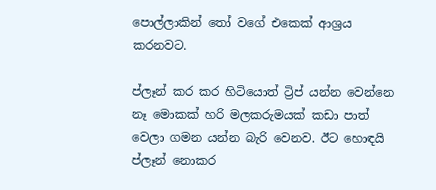පොල්ලාකින් තෝ වගේ එකෙක් ආශ්‍රය කරනවට.

ප්ලෑන් කර කර හිටියොත් ට්‍රිප් යන්න වෙන්නෙ නෑ මොකක් හරි මලකරුමයක් කඩා පාත් වෙලා ගමන යන්න බැරි වෙනව. ඊට හොඳයි ප්ලෑන් නොකර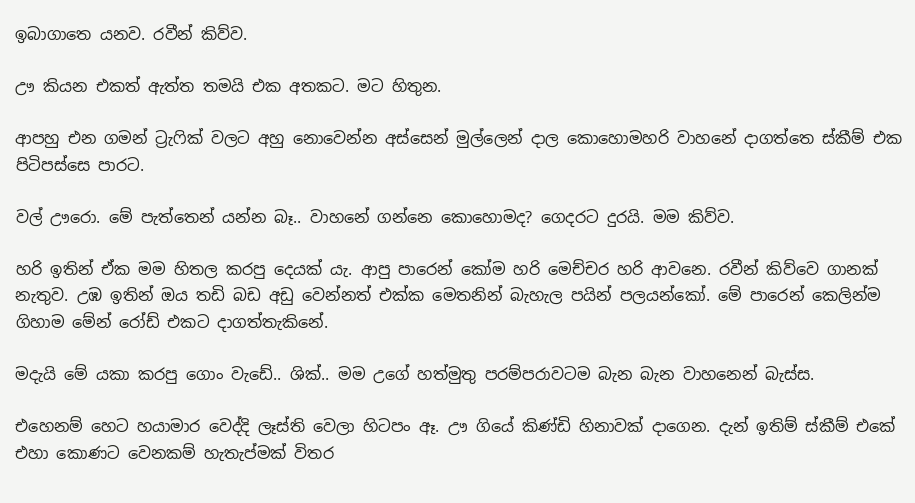ඉබාගාතෙ යනව. රවීන් කිව්ව.

ඌ කියන එකත් ඇත්ත තමයි එක අතකට. මට හිතුන.

ආපහු එන ගමන් ට්‍රැෆික් වලට අහු නොවෙන්න අස්සෙන් මුල්ලෙන් දාල කොහොමහරි වාහනේ දාගත්තෙ ස්කීම් එක පිටිපස්සෙ පාරට.

වල් ඌරො. මේ පැත්තෙන් යන්න බෑ.. වාහනේ ගන්නෙ කොහොමද? ගෙදරට දුරයි. මම කිව්ව.

හරි ඉතින් ඒක මම හිතල කරපු දෙයක්‍ යැ. ආපු පාරෙන් කෝම හරි මෙච්චර හරි ආවනෙ. රවීන් කිව්වෙ ගානක් නැතුව. උඹ ඉතින් ඔය තඩි බඩ අඩු වෙන්නත් එක්ක මෙතනින් බැහැල පයින් පලයන්කෝ. මේ පාරෙන් කෙලින්ම ගිහාම මේන් රෝඩ් එකට දාගත්තැකිනේ.

මදැයි මේ යකා කරපු ගොං වැඩේ.. ශික්.. මම උගේ හත්මුතු පරම්පරාවටම බැන බැන වාහනෙන් බැස්ස.

එහෙනම් හෙට හයාමාර වෙද්දි ලෑස්ති වෙලා හිටපං ඈ. ඌ ගියේ කිණ්ඩි හිනාවක් දාගෙන. දැන් ඉතිම් ස්කීම් එකේ එහා කොණට වෙනකම් හැතැප්මක් විතර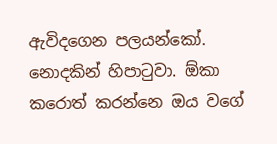ඇවිදගෙන පලයන්කෝ. නොදකින් හිපාටුවා. ඕකා කරොත් කරන්නෙ ඔය වගේ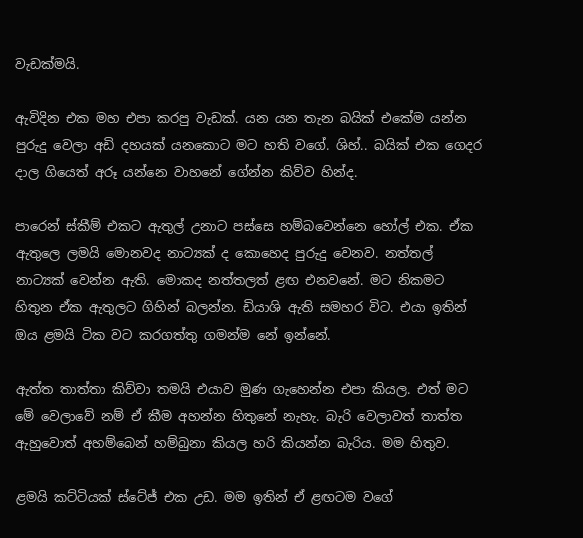වැඩක්මයි.

ඇවිදින එක මහ එපා කරපු වැඩක්. යන යන තැන බයික් එකේම යන්න පුරුදු වෙලා අඩි දහයක් යනකොට මට හති වගේ. ශිහ්.. බයික් එක ගෙදර දාල ගියෙත් අරූ යන්නෙ වාහනේ ගේන්න කිව්ව හින්ද.

පාරෙන් ස්කීම් එකට ඇතුල් උනාට පස්සෙ හම්බවෙන්නෙ හෝල් එක. ඒක ඇතුලෙ ලමයි මොනවද නාට්‍යක් ද කොහෙද පුරුදු වෙනව. නත්තල් නාට්‍යක් වෙන්න ඇති. මොකද නත්තලත් ළඟ එනවනේ. මට නිකමට හිතුන ඒක ඇතුලට ගිහින් බලන්න. ඩියාශි ඇති සමහර විට. එයා ඉතින් ඔය ළමයි ටික වට කරගත්තු ගමන්ම නේ ඉන්නේ.

ඇත්ත තාත්තා කිව්වා තමයි එයාව මුණ ගැහෙන්න එපා කියල. එත් මට මේ වෙලාවේ නම් ඒ කීම අහන්න හිතුනේ නැහැ. බැරි වෙලාවත් තාත්ත ඇහුවොත් අහම්බෙන් හම්බුනා කියල හරි කියන්න බැරිය. මම හිතුව.

ළමයි කට්ටියක් ස්ටේජ් එක උඩ. මම ඉතින් ඒ ළඟටම වගේ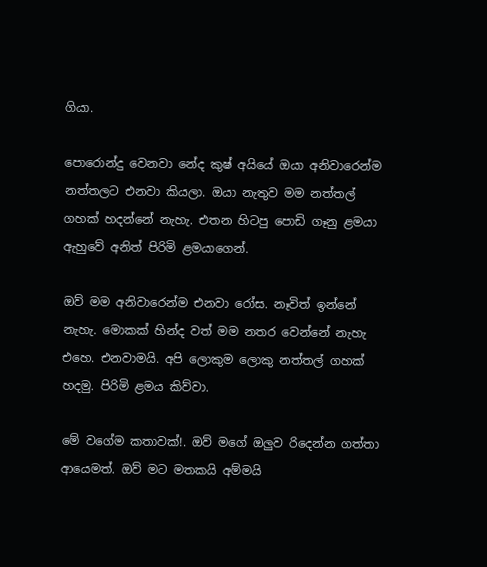ගියා.

පොරොන්දු වෙනවා නේද කුෂ් අයියේ ඔයා අනිවාරෙන්ම නත්තලට එනවා කියලා. ඔයා නැතුව මම නත්තල් ගහක් හදන්නේ නැහැ. එතන හිටපු පොඩි ගෑනු ළමයා ඇහුවේ අනිත් පිරිමි ළමයාගෙන්.

ඔව් මම අනිවාරෙන්ම එනවා රෝස. නෑවිත් ඉන්නේ නැහැ. මොකක් හින්ද වත් මම නතර වෙන්නේ නැහැ එහෙ. එනවාමයි. අපි ලොකුම ලොකු නත්තල් ගහක් හදමු. පිරිමි ළමය කිව්වා.

මේ වගේම කතාවක්!. ඔව් මගේ ඔලුව රිදෙන්න ගත්තා ආයෙමත්. ඔව් මට මතකයි අම්මයි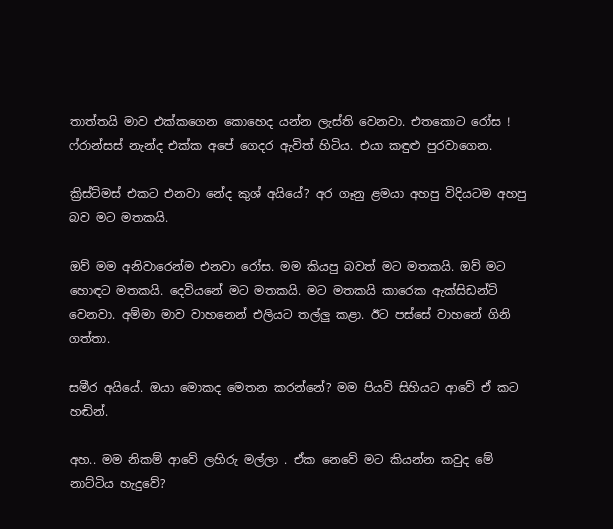තාත්තයි මාව එක්කගෙන කොහෙද යන්න ලැස්ති වෙනවා. එතකොට රෝස ! ෆ්රාන්සස් නැන්ද එක්ක අපේ ගෙදර ඇවිත් හිටිය. එයා කඳුළු පුරවාගෙන.

ක්‍රිස්ට්මස් එකට එනවා නේද කුශ් අයියේ? අර ගෑනු ළමයා අහපු විදියටම අහපු බව මට මතකයි.

ඔව් මම අනිවාරෙන්ම එනවා රෝස. මම කියපු බවත් මට මතකයි. ඔව් මට හොඳට මතකයි. දෙවියනේ මට මතකයි. මට මතකයි කාරෙක ඇක්සිඩන්ට් වෙනවා. අම්මා මාව වාහනෙන් එලියට තල්ලු කළා. ඊට පස්සේ වාහනේ ගිනි ගත්තා.

සමීර අයියේ. ඔයා මොකද මෙතන කරන්නේ? මම පියවි සිහියට ආවේ ඒ කට හඬින්.

අහ.. මම නිකම් ආවේ ලහිරු මල්ලා . ඒක නෙවේ මට කියන්න කවුද මේ නාට්ටිය හැදුවේ?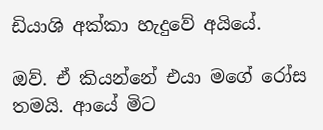ඩියාශි අක්කා හැදුවේ අයියේ.

ඔව්. ඒ කියන්නේ එයා මගේ රෝස තමයි. ආයේ මිට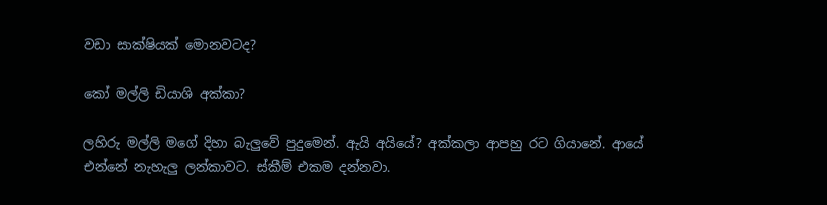වඩා සාක්ෂියක් මොනවටද?

කෝ මල්ලි ඩියාශි අක්කා?

ලහිරු මල්ලි මගේ දිහා බැලුවේ පුදුමෙන්. ඇයි අයියේ? අක්කලා ආපහු රට ගියානේ. ආයේ එන්නේ නැහැලු ලන්කාවට. ස්කීම් එකම දන්නවා.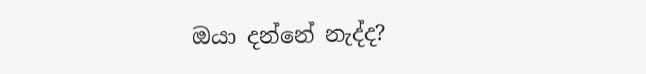ඔයා දන්නේ නැද්ද?